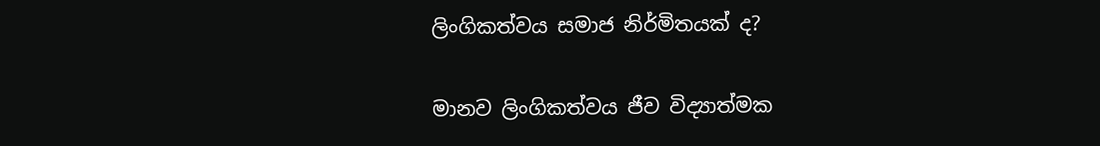ලිංගිකත්වය සමාජ නිර්මිතයක් ද?

මානව ලිංගිකත්වය ජීව විද්‍යාත්මක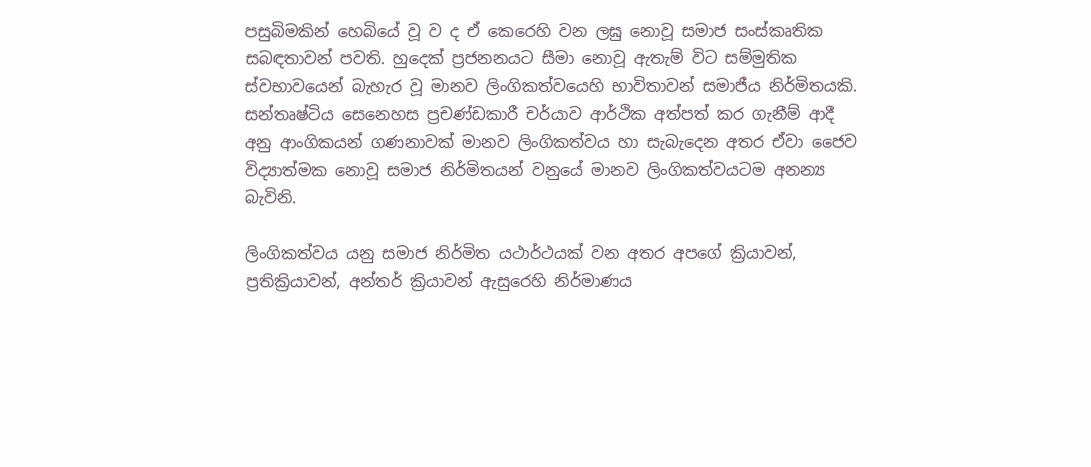පසුබිමකින් හෙබියේ වූ ව ද ඒ කෙරෙහි වන ලඝු නොවූ සමාජ සංස්කෘතික සබඳතාවන් පවති. හුදෙක් ප්‍රජනනයට සීමා නොවූ ඇතැම් විට සම්මුතික ස්වභාවයෙන් බැහැර වූ මානව ලිංගිකත්වයෙහි භාවිතාවන් සමාජීය නිර්මිතයකි. සන්තෘෂ්ටිය සෙනෙහස ප්‍රචණ්ඩකාරී චර්යාව ආර්ථික අත්පත් කර ගැනීම් ආදී අනු ආංගිකයන් ගණනාවක් මානව ලිංගිකත්වය හා සැබැදෙන අතර ඒවා ජෛව විද්‍යාත්මක නොවූ සමාජ නිර්මිතයන් වනුයේ මානව ලිංගිකත්වයටම අනන්‍ය බැවිනි.

ලිංගිකත්වය යනු සමාජ නිර්මිත යථාර්ථයක් වන අතර අපගේ ක්‍රියාවන්, ප්‍රතික්‍රියාවන්, අන්තර් ක්‍රියාවන් ඇසුරෙහි නිර්මාණය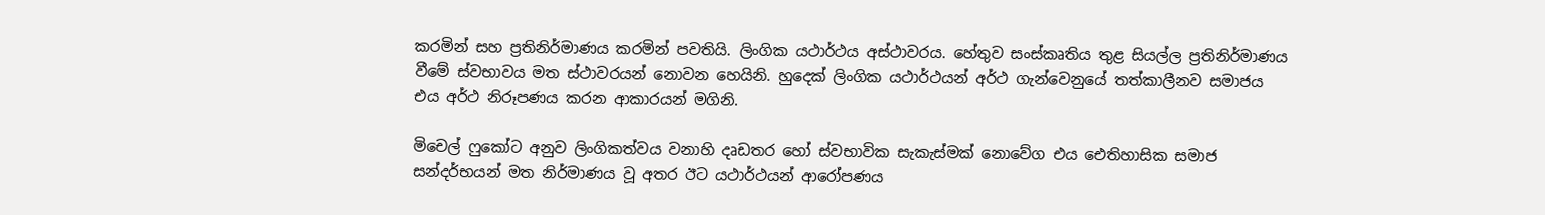කරමින් සහ ප්‍රතිනිර්මාණය කරමින් පවතියි. ලිංගික යථාර්ථය අස්ථාවරය. හේතුව සංස්කෘතිය තුළ සියල්ල ප්‍රතිනිර්මාණය වීමේ ස්වභාවය මත ස්ථාවරයන් නොවන හෙයිනි. හුදෙක් ලිංගික යථාර්ථයන් අර්ථ ගැන්වෙනුයේ තත්කාලීනව සමාජය එය අර්ථ නිරූපණය කරන ආකාරයන් මගිනි.

මිචෙල් ෆුකෝට අනුව ලිංගිකත්වය වනාහි දෘඩතර හෝ ස්වභාවික සැකැස්මක් නොවේග එය ඓතිහාසික සමාජ සන්දර්භයන් මත නිර්මාණය වූ අතර ඊට යථාර්ථයන් ආරෝපණය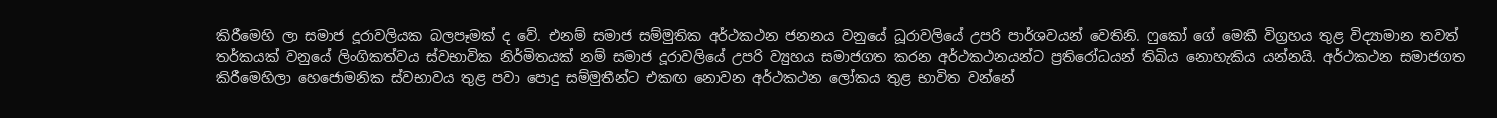කිරීමෙහි ලා සමාජ දූරාවලියක බලපෑමක් ද වේ. එනම් සමාජ සම්මුතික අර්ථකථන ජනනය වනුයේ ධූරාවලියේ උපරි පාර්ශවයන් වෙතිනි. ෆුකෝ ගේ මෙකී විග්‍රහය තුළ විද්‍යාමාන තවත් තර්කයක් වනුයේ ලිංගිකත්වය ස්වභාවික නිර්මිතයක් නම් සමාජ දූරාවලියේ උපරි ව්‍යුහය සමාජගත කරන අර්ථකථනයන්ට ප්‍රතිරෝධයන් තිබිය නොහැකිය යන්නයි. අර්ථකථන සමාජගත කිරීමෙහිලා හෙජොමනික ස්වභාවය තුළ පවා පොදු සම්මුතීන්ට එකඟ නොවන අර්ථකථන ලෝකය තුළ භාවිත වන්නේ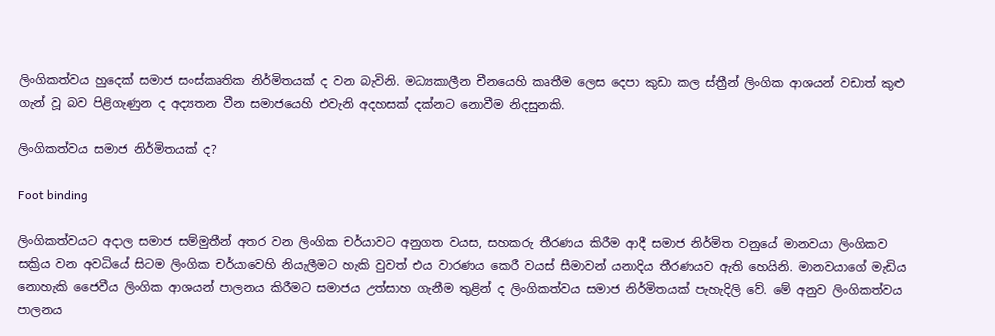ලිංගිකත්වය හුදෙක් සමාජ සංස්කෘතික නිර්මිතයක් ද වන බැවිනි. මධ්‍යකාලීන චීනයෙහි කෘතීම ලෙස දෙපා කුඩා කල ස්ත්‍රීන් ලිංගික ආශයන් වඩාත් කුළු ගැන් වූ බව පිළිගැණුන ද අද්‍යතන වීන සමාජයෙහි එවැනි අදහසක් දක්නට නොවීම නිදසුනකි.

ලිංගිකත්වය සමාජ නිර්මිතයක් ද?

Foot binding

ලිංගිකත්වයට අදාල සමාජ සම්මුතීන් අතර වන ලිංගික චර්යාවට අනුගත වයස, සහකරු තීරණය කිරීම ආදී සමාජ නිර්මිත වනුයේ මානවයා ලිංගිකව සක්‍රිය වන අවධියේ සිටම ලිංගික චර්යාවෙහි නියැලීමට හැකි වුවත් එය වාරණය කෙරී වයස් සීමාවන් යනාදිය තීරණයව ඇති හෙයිනි. මානවයාගේ මැඩිය නොහැකි ජෛවීය ලිංගික ආශයන් පාලනය කිරීමට සමාජය උත්සාහ ගැනීම තුළින් ද ලිංගිකත්වය සමාජ නිර්මිතයක් පැහැදිලි වේ. මේ අනුව ලිංගිකත්වය පාලනය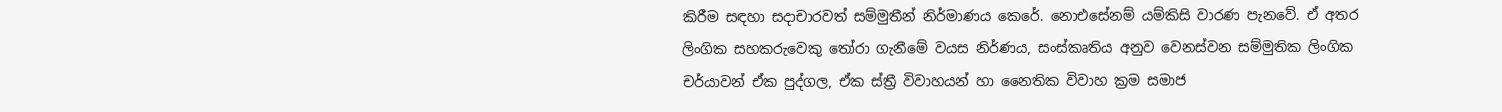කිරීම සඳහා සදාචාරවත් සම්මුතීන් නිර්මාණය කෙරේ. නොඑසේනම් යම්කිසි වාරණ පැනවේ. ඒ අතර ලිංගික සහකරුවෙකු තෝරා ගැනීමේ වයස නිර්ණය, සංස්කෘතිය අනුව වෙනස්වන සම්මුතික ලිංගික චර්යාවන් ඒක පුද්ගල, ඒක ස්ත්‍රී විවාහයන් හා නෛතික විවාහ ක්‍රම සමාජ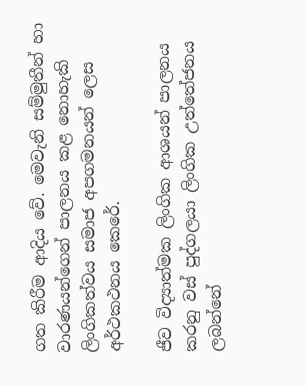ගත කිරීම ආදිය වේ. මෙවැනි සම්මුතීන් හා වාරණයන්ගෙන් පාලනය කළ නොහැකි ලිංගිකත්වය සමාජ අපගමනයන් ලෙස අර්ථකථනය කෙරේ.

ජීව විද්‍යාත්මක ලිංගික ආශයන් පාලනය කරනු වස් පුද්ගලයා ලිංගික උත්තේජනය ලබන්නේ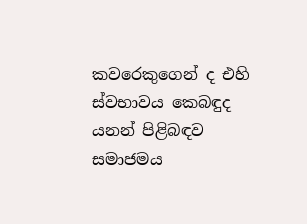කවරෙකුගෙන් ද එහි ස්වභාවය කෙබඳුද යනන් පිළිබඳව සමාජමය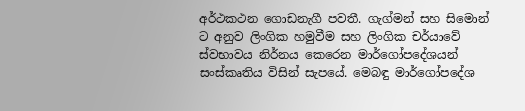අර්ථකථන ගොඩනැගී පවතී. ගැග්මන් සහ සිමොන් ට අනුව ලිංගික හමුවීම සහ ලිංගික චර්යාවේ ස්වභාවය නිර්නය කෙරෙන මාර්ගෝපදේශයන් සංස්කෘතිය විසින් සැපයේ. මෙබඳු මාර්ගෝපදේශ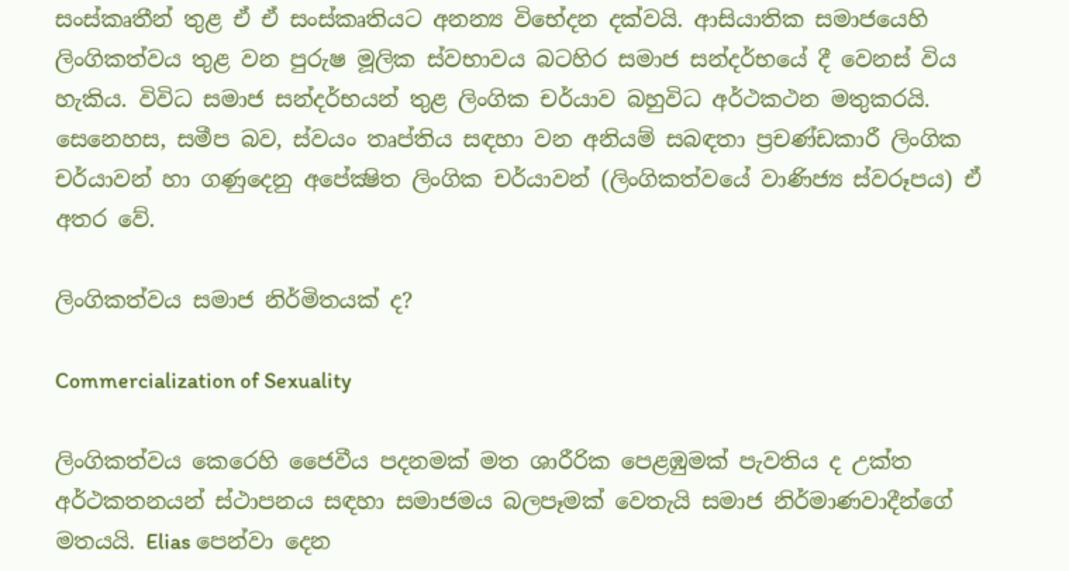සංස්කෘතීන් තුළ ඒ ඒ සංස්කෘතියට අනන්‍ය විභේදන දක්වයි. ආසියාතික සමාජයෙහි ලිංගිකත්වය තුළ වන පුරුෂ මූලික ස්වභාවය බටහිර සමාජ සන්දර්භයේ දී වෙනස් විය හැකිය. විවිධ සමාජ සන්දර්භයන් තුළ ලිංගික චර්යාව බහුවිධ අර්ථකථන මතුකරයි. සෙනෙහස, සමීප බව, ස්වයං තෘප්තිය සඳහා වන අනියම් සබඳතා ප්‍රචණ්ඩකාරී ලිංගික චර්යාවන් හා ගණුදෙනු අපේක්‍ෂිත ලිංගික චර්යාවන් (ලිංගිකත්වයේ වාණිජ්‍ය ස්වරූපය) ඒ අතර වේ.

ලිංගිකත්වය සමාජ නිර්මිතයක් ද?

Commercialization of Sexuality

ලිංගිකත්වය කෙරෙහි ජෛවීය පදනමක් මත ශාරීරික පෙළඹුමක් පැවතිය ද උක්ත අර්ථකතනයන් ස්ථාපනය සඳහා සමාජමය බලපෑමක් වෙතැයි සමාජ නිර්මාණවාදීන්ගේ මතයයි. Elias පෙන්වා දෙන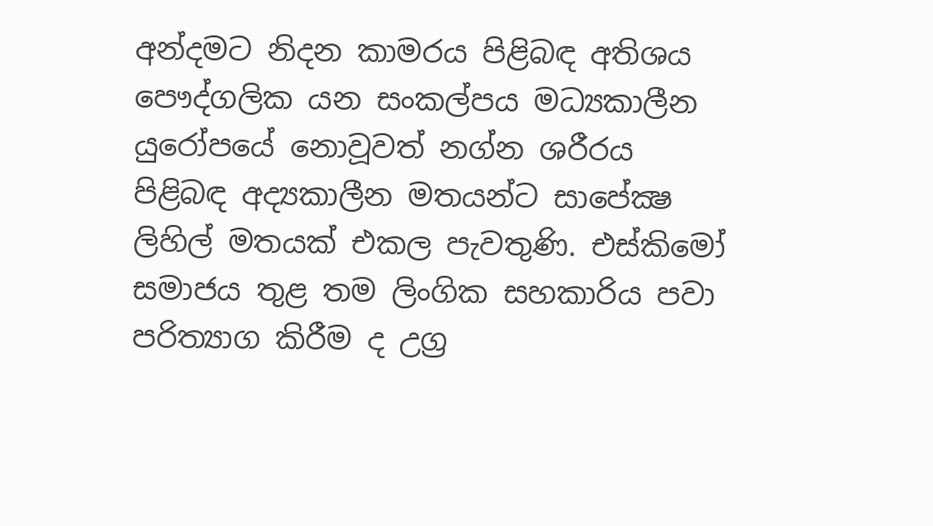අන්දමට නිදන කාමරය පිළිබඳ අතිශය පෞද්ගලික යන සංකල්පය මධ්‍යකාලීන යුරෝපයේ නොවූවත් නග්න ශරීරය පිළිබඳ අද්‍යකාලීන මතයන්ට සාපේක්‍ෂ ලිහිල් මතයක් එකල පැවතුණි. එස්කිමෝ සමාජය තුළ තම ලිංගික සහකාරිය පවා පරිත්‍යාග කිරීම ද උග්‍ර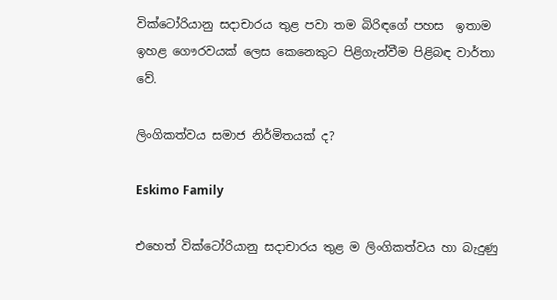වික්ටෝරියානු සදාචාරය තුළ පවා තම බිරිඳගේ පහස  ඉතාම ඉහළ ගෞරවයක් ලෙස කෙනෙකුට පිළිගැන්වීම පිළිබඳ වාර්තා වේ.

ලිංගිකත්වය සමාජ නිර්මිතයක් ද?

Eskimo Family

එහෙත් වික්ටෝරියානු සදාචාරය තුළ ම ලිංගිකත්වය හා බැදුණු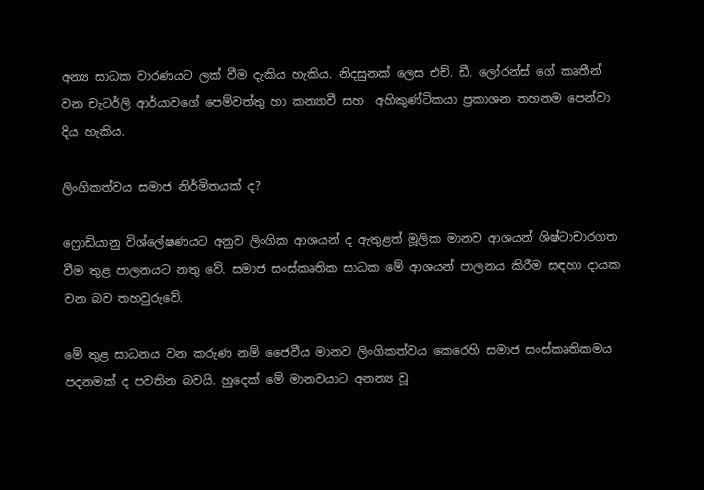අන්‍ය සාධක වාරණයට ලක් වීම දැකිය හැකිය. නිදසුනක් ලෙස එච්. ඩී. ලෝරන්ස් ගේ කෘතීන් වන චැටර්ලි ආර්යාවගේ පෙම්වත්තු හා කන්‍යාවී සහ  අහිකුණ්ටිකයා ප්‍රකාශන තහනම පෙන්වා දිය හැකිය.

ලිංගිකත්වය සමාජ නිර්මිතයක් ද?

ෆ්‍රොඩියානු විශ්ලේෂණයට අනුව ලිංගික ආශයන් ද ඇතුළත් මූලික මානව ආශයන් ශිෂ්ටාචාරගත වීම තුළ පාලනයට නතු වේ. සමාජ සංස්කෘතික සාධක මේ ආශයන් පාලනය කිරීම සඳහා දායක වන බව තහවුරුවේ.

මේ තුළ සාධනය වන කරුණ නම් ජෛවීය මානව ලිංගිකත්වය කෙරෙහි සමාජ සංස්කෘතිකමය පදනමක් ද පවතින බවයි. හුදෙක් මේ මානවයාට අනන්‍ය වූ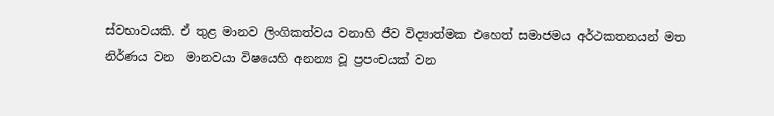ස්වභාවයකි. ඒ තුළ මානව ලිංගිකත්වය වනාහි ජීව විද්‍යාත්මක එහෙත් සමාජමය අර්ථකතනයන් මත නිර්ණය වන  මානවයා විෂයෙහි අනන්‍ය වූ ප්‍රපංචයක් වන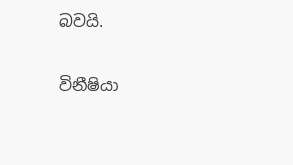බවයි.

විනීෂියා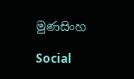මුණසිංහ

Social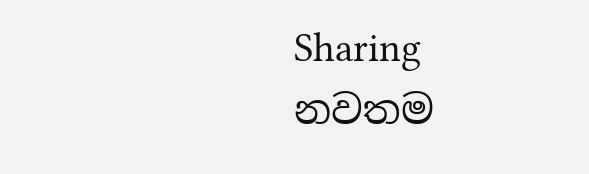Sharing
නවතම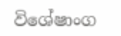විශේෂාංග